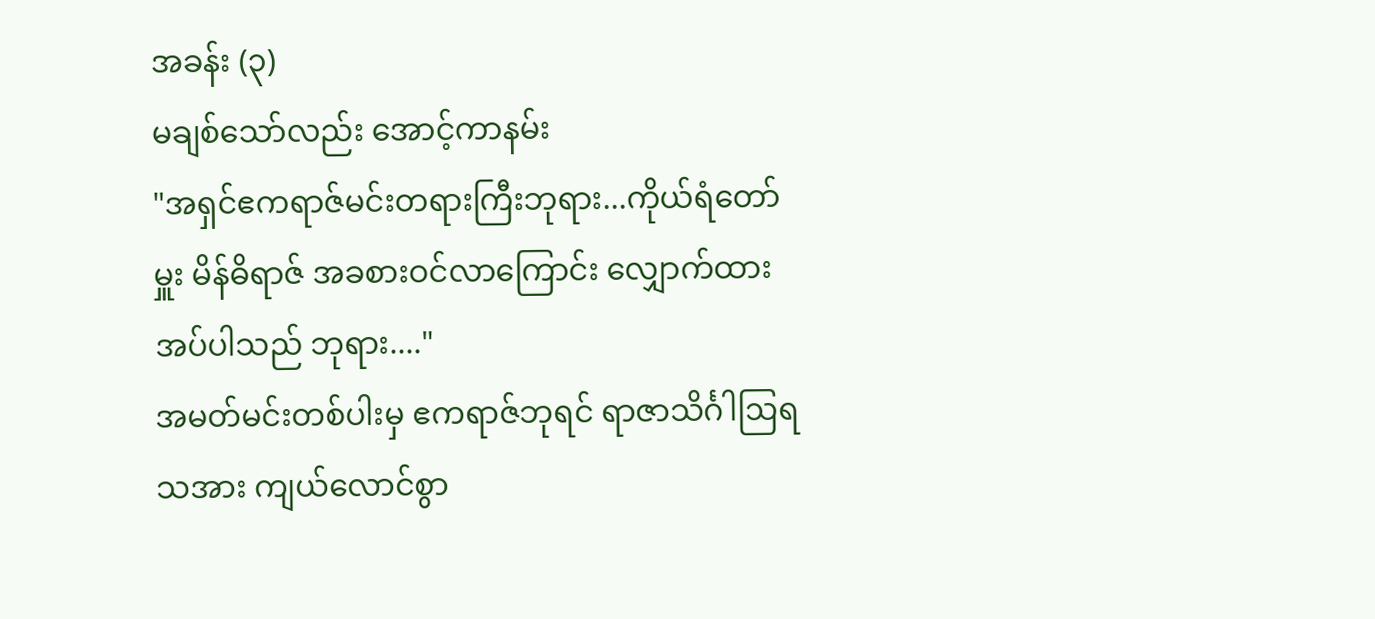အခန်း (၃)
မချစ်သော်လည်း အောင့်ကာနမ်း
"အရှင်ဧကရာဇ်မင်းတရားကြီးဘုရား...ကိုယ်ရံတော်မှူး မိန်ဓိရာဇ် အခစားဝင်လာကြောင်း လျှောက်ထားအပ်ပါသည် ဘုရား...."
အမတ်မင်းတစ်ပါးမှ ဧကရာဇ်ဘုရင် ရာဇာသိင်္ဂါဩရသအား ကျယ်လောင်စွာ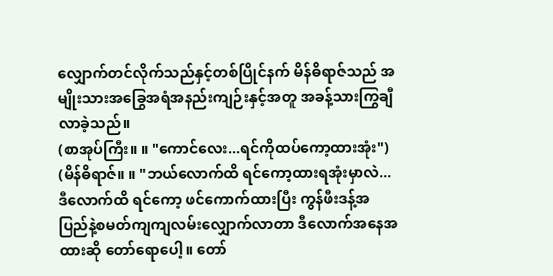လျှောက်တင်လိုက်သည်နှင့်တစ်ပြိုင်နက် မိန်ဓိရာဇ်သည် အမျိုးသားအခြွေအရံအနည်းကျဉ်းနှင့်အတူ အခန့်သားကြွချီလာခဲ့သည်။
(စာအုပ်ကြီး။ ။ "ကောင်လေး...ရင်ကိုထပ်ကော့ထားအုံး")
(မိန်ဓိရာဇ်။ ။ "ဘယ်လောက်ထိ ရင်ကော့ထားရအုံးမှာလဲ... ဒီလောက်ထိ ရင်ကော့ ဖင်ကောက်ထားပြီး ကွန်ဖီးဒန့်အပြည်နဲ့စမတ်ကျကျလမ်းလျှောက်လာတာ ဒီလောက်အနေအထားဆို တော်ရောပေါ့။ တော်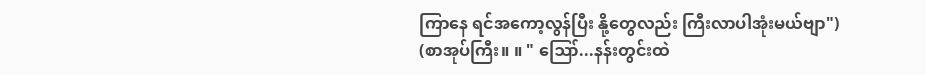ကြာနေ ရင်အကော့လွန်ပြီး နို့တွေလည်း ကြီးလာပါအုံးမယ်ဗျာ")
(စာအုပ်ကြီး။ ။ " ဪ...နန်းတွင်းထဲ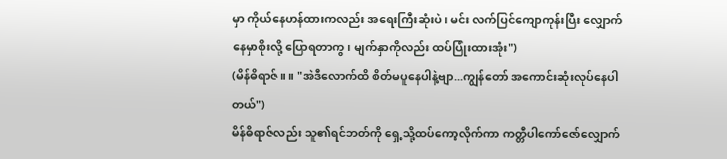မှာ ကိုယ်နေဟန်ထားကလည်း အရေးကြီးဆုံးပဲ၊ မင်း လက်ပြင်ကျောကုန်းပြီး လျှောက်နေမှာစိုးလို့ ပြောရတာကွ၊ မျက်နှာကိုလည်း ထပ်ပြုံးထားအုံး")
(မိန်ဓိရာဇ်။ ။ "အဲဒီလောက်ထိ စိတ်မပူနေပါနဲ့ဗျာ...ကျွန်တော် အကောင်းဆုံးလုပ်နေပါတယ်")
မိန်ဓိရာဇ်လည်း သူ၏ရင်ဘတ်ကို ရှေ့သို့ထပ်ကော့လိုက်ကာ ကတ္တီပါကော်ဇော်လျှောက်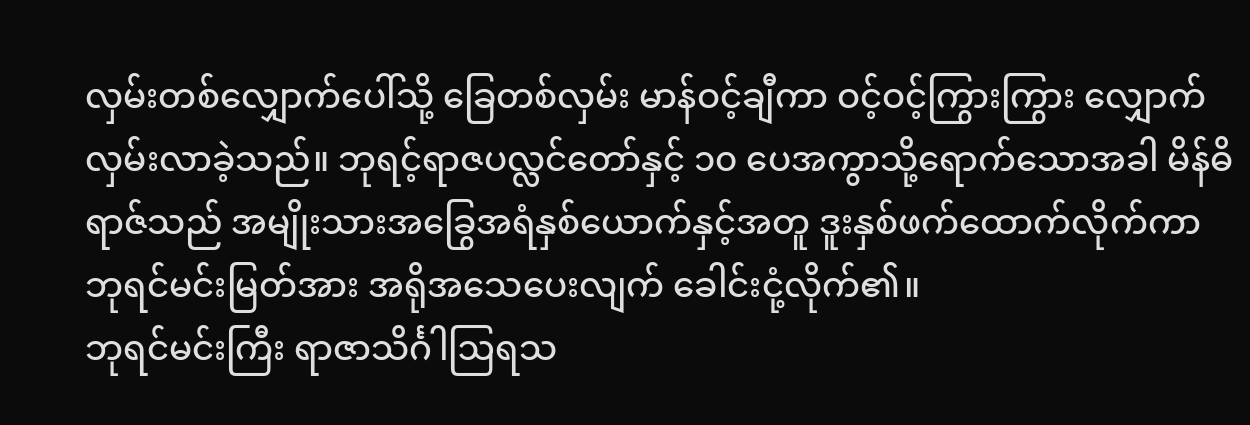လှမ်းတစ်လျှောက်ပေါ်သို့ ခြေတစ်လှမ်း မာန်ဝင့်ချီကာ ဝင့်ဝင့်ကြွားကြွား လျှောက်လှမ်းလာခဲ့သည်။ ဘုရင့်ရာဇပလ္လင်တော်နှင့် ၁၀ ပေအကွာသို့ရောက်သောအခါ မိန်ဓိရာဇ်သည် အမျိုးသားအခြွေအရံနှစ်ယောက်နှင့်အတူ ဒူးနှစ်ဖက်ထောက်လိုက်ကာ ဘုရင်မင်းမြတ်အား အရိုအသေပေးလျက် ခေါင်းငုံ့လိုက်၏။
ဘုရင်မင်းကြီး ရာဇာသိင်္ဂါဩရသ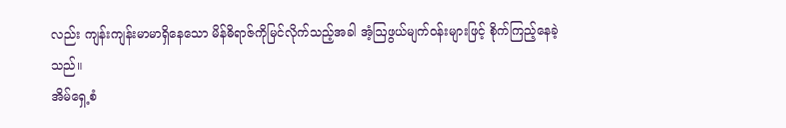လည်း ကျန်းကျန်းမာမာရှိနေသော မိန်ဓိရာဇ်ကိုမြင်လိုက်သည့်အခါ အံ့ဩဖွယ်မျက်ဝန်းများဖြင့် စိုက်ကြည့်နေခဲ့သည်။
အိမ်ရှေ့စံ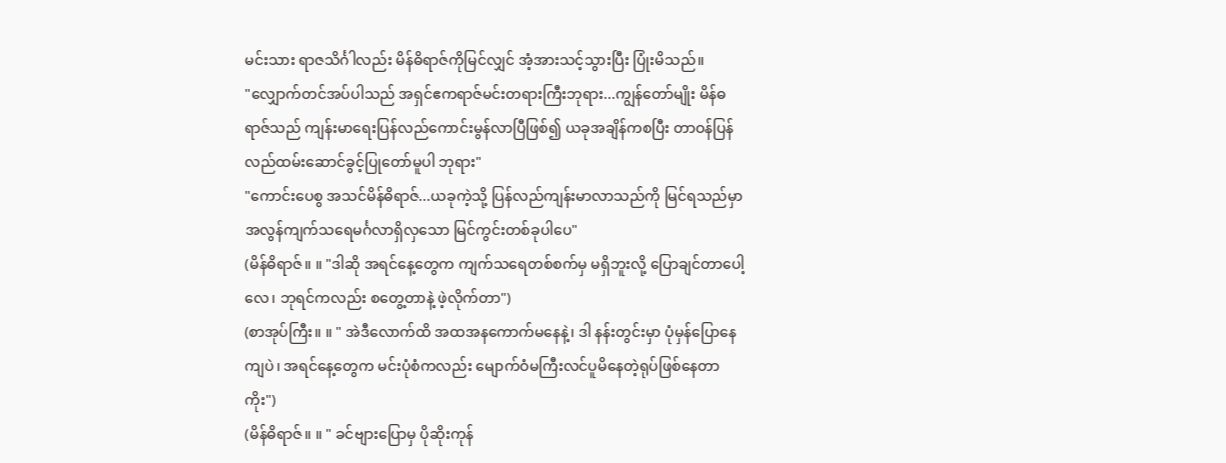မင်းသား ရာဇသိင်္ဂါလည်း မိန်ဓိရာဇ်ကိုမြင်လျှင် အံ့အားသင့်သွားပြီး ပြုံးမိသည်။
"လျှောက်တင်အပ်ပါသည် အရှင်ဧကရာဇ်မင်းတရားကြီးဘုရား...ကျွန်တော်မျိုး မိန်ဓရာဇ်သည် ကျန်းမာရေးပြန်လည်ကောင်းမွန်လာပြီဖြစ်၍ ယခုအချိန်ကစပြီး တာဝန်ပြန်လည်ထမ်းဆောင်ခွင့်ပြုတော်မူပါ ဘုရား"
"ကောင်းပေစွ အသင်မိန်ဓိရာဇ်...ယခုကဲ့သို့ ပြန်လည်ကျန်းမာလာသည်ကို မြင်ရသည်မှာ အလွန်ကျက်သရေမင်္ဂလာရှိလှသော မြင်ကွင်းတစ်ခုပါပေ"
(မိန်ဓိရာဇ်။ ။ "ဒါဆို အရင်နေ့တွေက ကျက်သရေတစ်စက်မှ မရှိဘူးလို့ ပြောချင်တာပေါ့လေ၊ ဘုရင်ကလည်း စတွေ့တာနဲ့ ဖဲ့လိုက်တာ")
(စာအုပ်ကြီး။ ။ " အဲဒီလောက်ထိ အထအနကောက်မနေနဲ့၊ ဒါ နန်းတွင်းမှာ ပုံမှန်ပြောနေကျပဲ၊ အရင်နေ့တွေက မင်းပုံစံကလည်း မျောက်ဝံမကြီးလင်ပူမိနေတဲ့ရုပ်ဖြစ်နေတာကိုး")
(မိန်ဓိရာဇ်။ ။ " ခင်ဗျားပြောမှ ပိုဆိုးကုန်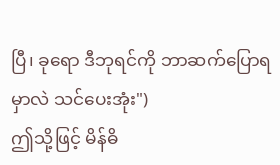ပြီ၊ ခုရော ဒီဘုရင်ကို ဘာဆက်ပြောရမှာလဲ သင်ပေးအုံး")
ဤသို့ဖြင့် မိန်ဓိ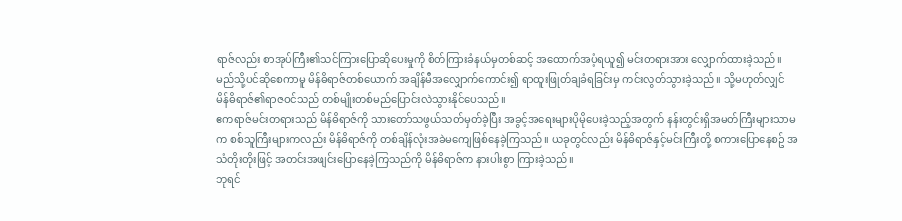ရာဇ်လည်း စာအုပ်ကြီး၏သင်ကြားပြောဆိုပေးမှုကို စိတ်ကြားခံနယ်မှတစ်ဆင့် အထောက်အပံ့ရယူ၍ မင်းတရားအား လျှောက်ထားခဲ့သည်။ မည်သို့ပင်ဆိုစေကာမူ မိန်ဓိရာဇ်တစ်ယောက် အချိန်မီအလျှောက်ကောင်း၍ ရာထူးဖြုတ်ချခံရခြင်းမှ ကင်းလွတ်သွားခဲ့သည်။ သို့မဟုတ်လျှင် မိန်ဓိရာဇ်၏ရာဇဝင်သည် တစ်မျိုးတစ်မည်ပြောင်းလဲသွားနိုင်ပေသည်။
ဧကရာဇ်မင်းတရားသည် မိန်ဓိရာဇ်ကို သားတော်သဖွယ်သတ်မှတ်ခဲ့ပြီး အခွင့်အရေးများပိုမိုပေးခဲ့သည့်အတွက် နန်းတွင်းရှိအမတ်ကြီးများသာမက စစ်သူကြီးများကလည်း မိန်ဓိရာဇ်ကို တစ်ချိန်လုံးအခဲမကျေဖြစ်နေခဲ့ကြသည်။ ယခုတွင်လည်း မိန်ဓိရာဇ်နှင့်မင်းကြီးတို့ စကားပြောနေစဥ် အသံတိုးတိုးဖြင့် အတင်းအဖျင်းပြောနေခဲ့ကြသည်ကို မိန်ဓိရာဇ်က နားပါးစွာ ကြားခဲ့သည်။
ဘုရင်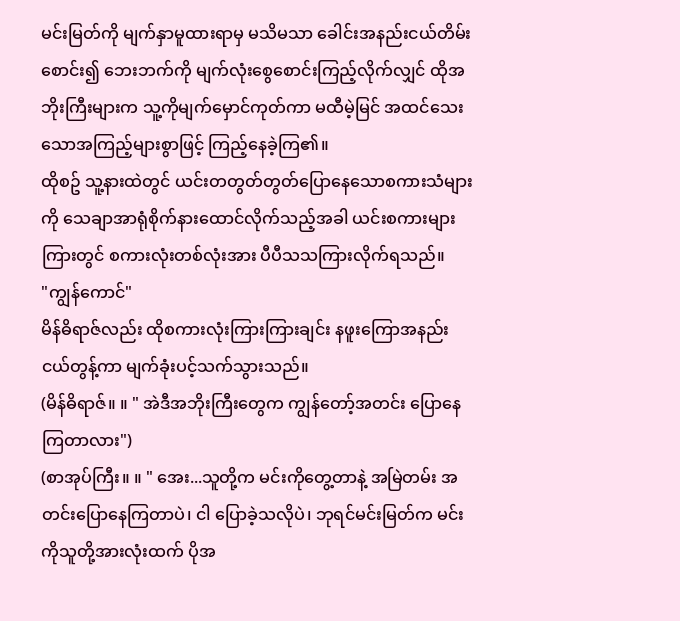မင်းမြတ်ကို မျက်နှာမူထားရာမှ မသိမသာ ခေါင်းအနည်းငယ်တိမ်းစောင်း၍ ဘေးဘက်ကို မျက်လုံးစွေစောင်းကြည့်လိုက်လျှင် ထိုအဘိုးကြီးများက သူ့ကိုမျက်မှောင်ကုတ်ကာ မထီမဲ့မြင် အထင်သေးသောအကြည့်များစွာဖြင့် ကြည့်နေခဲ့ကြ၏။
ထိုစဥ် သူ့နားထဲတွင် ယင်းတတွတ်တွတ်ပြောနေသောစကားသံများကို သေချာအာရုံစိုက်နားထောင်လိုက်သည့်အခါ ယင်းစကားများကြားတွင် စကားလုံးတစ်လုံးအား ပီပီသသကြားလိုက်ရသည်။
"ကျွန်ကောင်"
မိန်ဓိရာဇ်လည်း ထိုစကားလုံးကြားကြားချင်း နဖူးကြောအနည်းငယ်တွန့်ကာ မျက်ခုံးပင့်သက်သွားသည်။
(မိန်ဓိရာဇ်။ ။ " အဲဒီအဘိုးကြီးတွေက ကျွန်တော့်အတင်း ပြောနေကြတာလား")
(စာအုပ်ကြီး။ ။ " အေး...သူတို့က မင်းကိုတွေ့တာနဲ့ အမြဲတမ်း အတင်းပြောနေကြတာပဲ၊ ငါ ပြောခဲ့သလိုပဲ၊ ဘုရင်မင်းမြတ်က မင်းကိုသူတို့အားလုံးထက် ပိုအ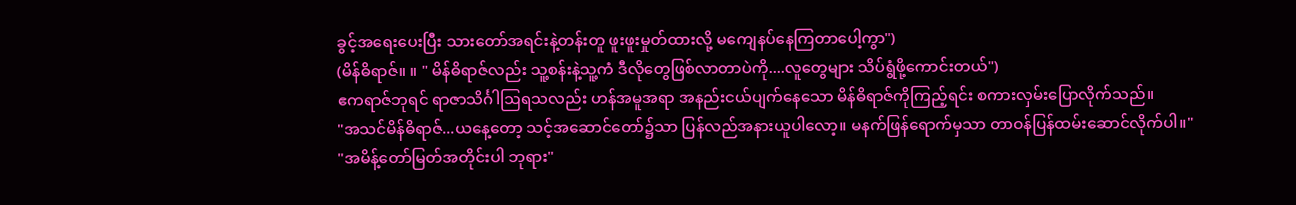ခွင့်အရေးပေးပြီး သားတော်အရင်းနဲ့တန်းတူ ဖူးဖူးမှုတ်ထားလို့ မကျေနပ်နေကြတာပေါ့ကွာ")
(မိန်ဓိရာဇ်။ ။ " မိန်ဓိရာဇ်လည်း သူ့စန်းနဲ့သူ့ကံ ဒီလိုတွေဖြစ်လာတာပဲကို....လူတွေများ သိပ်ရွံဖို့ကောင်းတယ်")
ဧကရာဇ်ဘုရင် ရာဇာသိင်္ဂါဩရသလည်း ဟန်အမူအရာ အနည်းငယ်ပျက်နေသော မိန်ဓိရာဇ်ကိုကြည့်ရင်း စကားလှမ်းပြောလိုက်သည်။
"အသင်မိန်ဓိရာဇ်...ယနေ့တော့ သင့်အဆောင်တော်၌သာ ပြန်လည်အနားယူပါလော့။ မနက်ဖြန်ရောက်မှသာ တာဝန်ပြန်ထမ်းဆောင်လိုက်ပါ။"
"အမိန့်တော်မြတ်အတိုင်းပါ ဘုရား"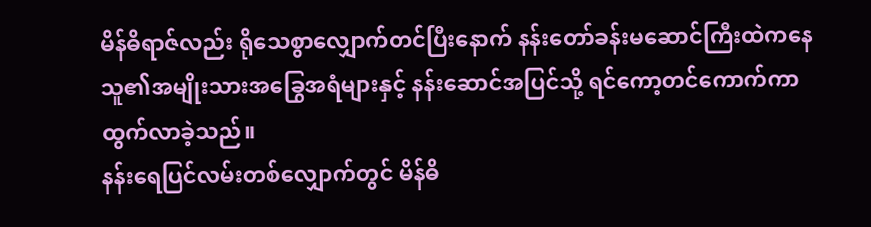မိန်ဓိရာဇ်လည်း ရိုသေစွာလျှောက်တင်ပြီးနောက် နန်းတော်ခန်းမဆောင်ကြီးထဲကနေ သူ၏အမျိုးသားအခြွေအရံများနှင့် နန်းဆောင်အပြင်သို့ ရင်ကော့တင်ကောက်ကာ ထွက်လာခဲ့သည်။
နန်းရေပြင်လမ်းတစ်လျှောက်တွင် မိန်ဓိ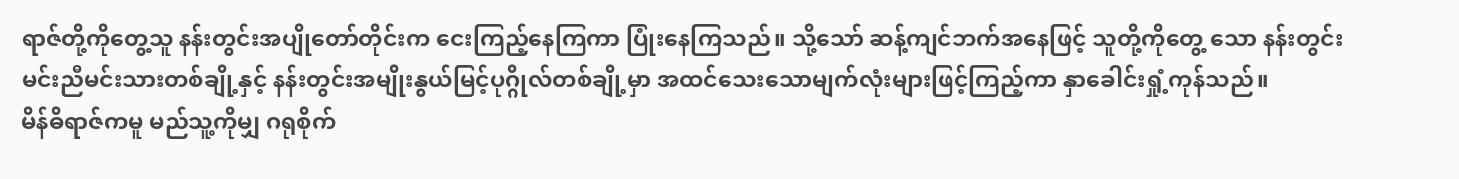ရာဇ်တို့ကိုတွေ့သူ နန်းတွင်းအပျိုတော်တိုင်းက ငေးကြည့်နေကြကာ ပြုံးနေကြသည်။ သို့သော် ဆန့်ကျင်ဘက်အနေဖြင့် သူတို့ကိုတွေ့ သော နန်းတွင်းမင်းညီမင်းသားတစ်ချို့နှင့် နန်းတွင်းအမျိုးနွယ်မြင့်ပုဂ္ဂိုလ်တစ်ချို့မှာ အထင်သေးသောမျက်လုံးများဖြင့်ကြည့်ကာ နှာခေါင်းရှုံ့ကုန်သည်။
မိန်ဓိရာဇ်ကမူ မည်သူ့ကိုမျှ ဂရုစိုက်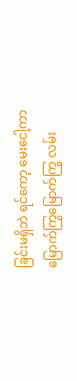ခြင်းမရှိဘဲ ရင်ကော့ မေးငေါ့ကာ မြောက်ကြွမြောက်ကြွ လမ်း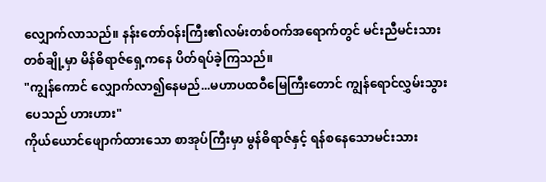လျှောက်လာသည်။ နန်းတော်ဝန်းကြီး၏လမ်းတစ်ဝက်အရောက်တွင် မင်းညီမင်းသားတစ်ချို့မှာ မိန်ဓိရာဇ်ရှေ့ကနေ ပိတ်ရပ်ခဲ့ကြသည်။
"ကျွန်ကောင် လျှောက်လာ၍နေမည်...မဟာပထဝီမြေကြီးတောင် ကျွန်ရောင်လွှမ်းသွားပေသည် ဟားဟား"
ကိုယ်ယောင်ဖျောက်ထားသော စာအုပ်ကြီးမှာ မွန်ဓိရာဇ်နှင့် ရန်စနေသောမင်းသား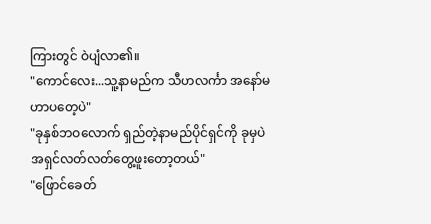ကြားတွင် ဝဲပျံလာ၏။
"ကောင်လေး...သူ့နာမည်က သီဟလင်္ကာ အနော်မဟာပတေ့ပဲ"
"ခုနှစ်ဘဝလောက် ရှည်တဲ့နာမည်ပိုင်ရှင်ကို ခုမှပဲ အရှင်လတ်လတ်တွေ့ဖူးတော့တယ်"
"ဖြောင်ခေတ်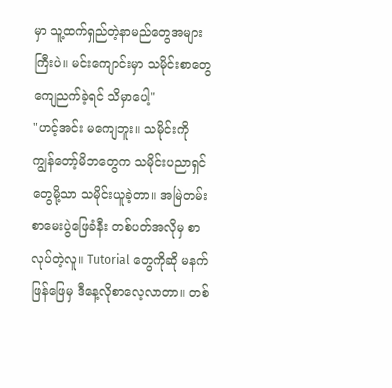မှာ သူ့ထက်ရှည်တဲ့နာမည်တွေအများကြီးပဲ။ မင်းကျောင်းမှာ သမိုင်းစာတွေကျေညက်ခဲ့ရင် သိမှာပေါ့"
"ဟင့်အင်း မကျေဘူး။ သမိုင်းကို ကျွန်တော့်မိဘတွေက သမိုင်းပညာရှင်တွေမို့သာ သမိုင်းယူခဲ့တာ။ အမြဲတမ်း စာမေးပွဲဖြေခံနီး တစ်ပတ်အလိုမှ စာလုပ်တဲ့လူ။ Tutorial တွေကိုဆို မနက်ဖြန်ဖြေမှ ဒီနေ့လိုစာလေ့လာတာ။ တစ်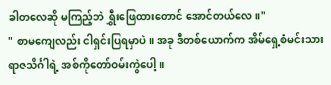ခါတလေဆို မကြည့်ဘဲ ရွှီးဖြေထားတောင် အောင်တယ်လေ။"
" စာမကျေလည်း ငါရှင်းပြရမှာပဲ။ အခု ဒီတစ်ယောက်က အိမ်ရှေ့စံမင်းသား ရာဇသိင်္ဂါရဲ့ အစ်ကိုတော်ဝမ်းကွဲပေါ့။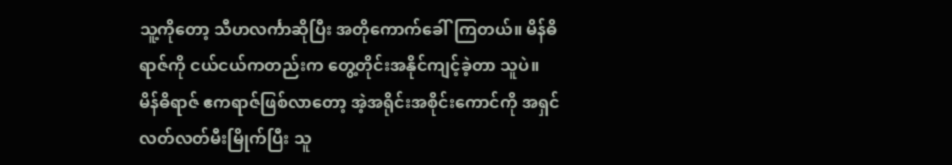သူ့ကိုတော့ သီဟလင်္ကာဆိုပြီး အတိုကောက်ခေါ်ကြတယ်။ မိန်ဓိရာဇ်ကို ငယ်ငယ်ကတည်းက တွေ့တိုင်းအနိုင်ကျင့်ခဲ့တာ သူပဲ။ မိန်ဓိရာဇ် ဧကရာဇ်ဖြစ်လာတော့ အဲ့အရိုင်းအစိုင်းကောင်ကို အရှင်လတ်လတ်မီးမြိုက်ပြီး သူ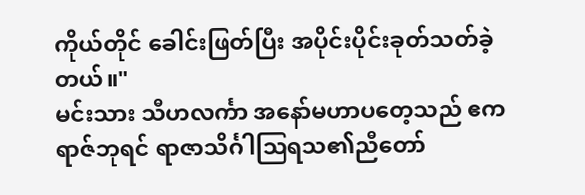ကိုယ်တိုင် ခေါင်းဖြတ်ပြီး အပိုင်းပိုင်းခုတ်သတ်ခဲ့တယ်။"
မင်းသား သီဟလင်္ကာ အနော်မဟာပတေ့သည် ဧကရာဇ်ဘုရင် ရာဇာသိင်္ဂါဩရသ၏ညီတော်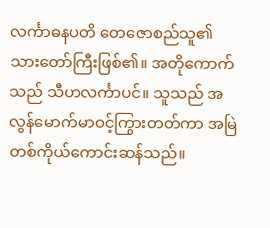လင်္ကာဓနပတိ တေဇောစည်သူ၏ သားတော်ကြီးဖြစ်၏။ အတိုကောက်သည် သီဟလင်္ကာပင်။ သူသည် အလွန်မောက်မာဝင့်ကြွားတတ်ကာ အမြဲတစ်ကိုယ်ကောင်းဆန်သည်။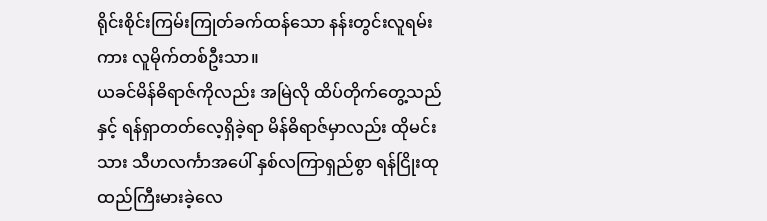ရိုင်းစိုင်းကြမ်းကြုတ်ခက်ထန်သော နန်းတွင်းလူရမ်းကား လူမိုက်တစ်ဦးသာ။
ယခင်မိန်ဓိရာဇ်ကိုလည်း အမြဲလို ထိပ်တိုက်တွေ့သည်နှင့် ရန်ရှာတတ်လေ့ရှိခဲ့ရာ မိန်ဓိရာဇ်မှာလည်း ထိုမင်းသား သီဟလင်္ကာအပေါ် နှစ်လကြာရှည်စွာ ရန်ငြိုးထုထည်ကြီးမားခဲ့လေ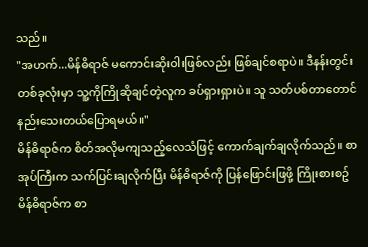သည်။
"အဟက်...မိန်ဓိရာဇ် မကောင်းဆိုးဝါးဖြစ်လည်း ဖြစ်ချင်စရာပဲ။ ဒီနန်းတွင်းတစ်ခုလုံးမှာ သူ့ကိုကြိုဆိုချင်တဲ့လူက ခပ်ရှားရှားပဲ။ သူ သတ်ပစ်တာတောင် နည်းသေးတယ်ပြောရမယ်။"
မိန်ဓိရာဇ်က စိတ်အလိုမကျသည့်လေသံဖြင့် ကောက်ချက်ချလိုက်သည်။ စာအုပ်ကြီးက သက်ပြင်းချလိုက်ပြီး မိန်ဓိရာဇ်ကို ပြန်ဖြောင်းဖြဖို့ ကြိုးစားစဥ် မိန်ဓိရာဇ်က စာ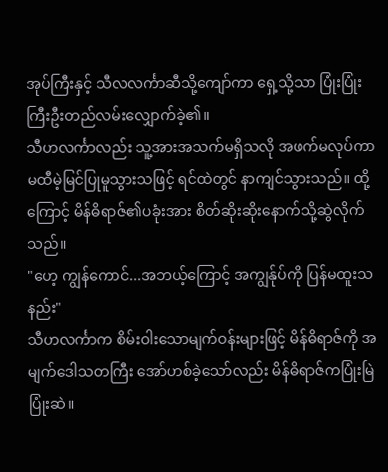အုပ်ကြီးနှင့် သီလလင်္ကာဆီသို့ကျော်ကာ ရှေ့သို့သာ ပြုံးပြုံးကြီးဦးတည်လမ်းလျှောက်ခဲ့၏။
သီဟလင်္ကာလည်း သူ့အားအသက်မရှိသလို အဖက်မလုပ်ကာ မထီမဲ့မြင်ပြုမူသွားသဖြင့် ရင်ထဲတွင် နာကျင်သွားသည်။ ထို့ကြောင့် မိန်ဓိရာဇ်၏ပခုံးအား စိတ်ဆိုးဆိုးနောက်သို့ဆွဲလိုက်သည်။
"ဟေ့ ကျွန်ကောင်...အဘယ့်ကြောင့် အကျွန်ုပ်ကို ပြန်မထူးသနည်း"
သီဟလင်္ကာက စိမ်းဝါးသောမျက်ဝန်းများဖြင့် မိန်ဓိရာဇ်ကို အမျက်ဒေါသတကြီး အော်ဟစ်ခဲ့သော်လည်း မိန်ဓိရာဇ်ကပြုံးမြဲပြုံးဆဲ။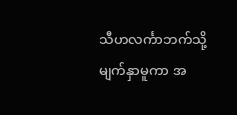သီဟလင်္ကာဘက်သို့ မျက်နှာမူကာ အ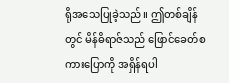ရိုအသေပြုခဲ့သည်။ ဤတစ်ချိန်တွင် မိန်ဓိရာဇ်သည် ဖြောင်ခေတ်စကားပြောကို အရှိန်ရပါ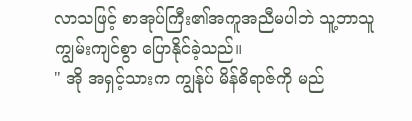လာသဖြင့် စာအုပ်ကြီး၏အကူအညီမပါဘဲ သူ့ဘာသူ ကျွမ်းကျင်စွာ ပြောနိုင်ခဲ့သည်။
" အို အရှင့်သားက ကျွန်ုပ် မိန်ဓိရာဇ်ကို မည်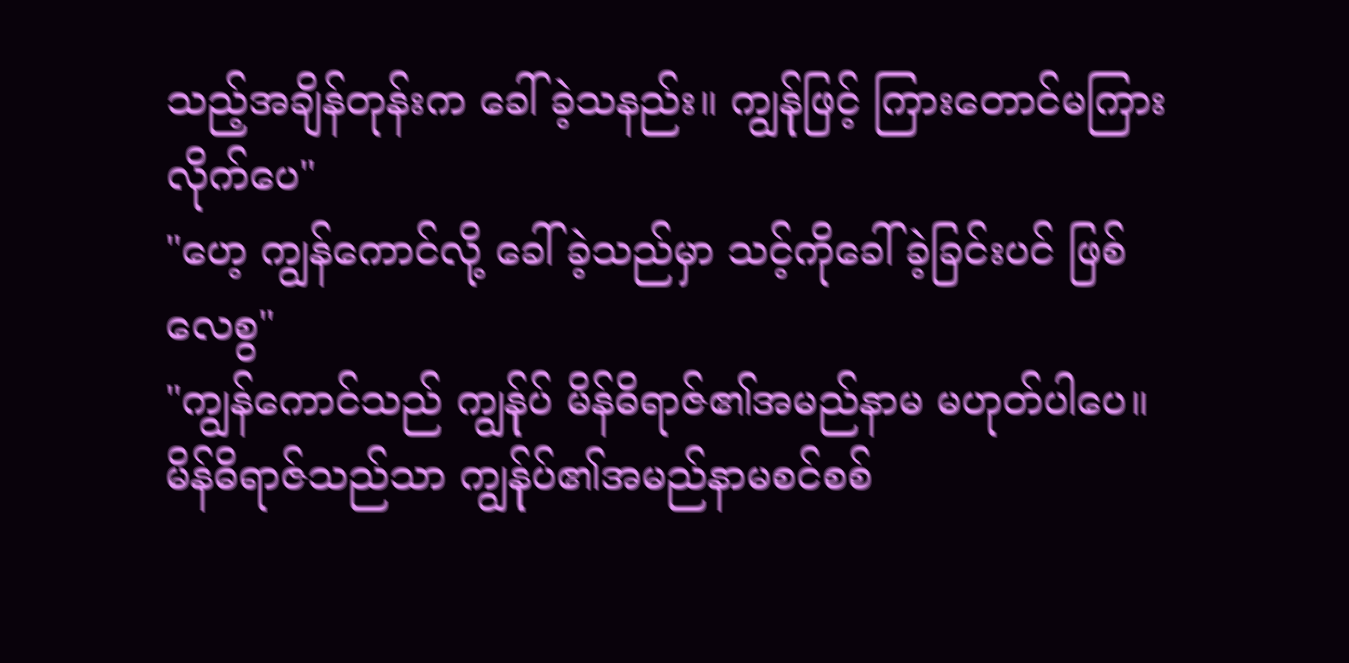သည့်အချိန်တုန်းက ခေါ်ခဲ့သနည်း။ ကျွန်ုဖြင့် ကြားတောင်မကြားလိုက်ပေ"
"ဟေ့ ကျွန်ကောင်လို့ ခေါ်ခဲ့သည်မှာ သင့်ကိုခေါ်ခဲ့ခြင်းပင် ဖြစ်လေစွ"
"ကျွန်ကောင်သည် ကျွန်ုပ် မိန်ဓိရာဇ်၏အမည်နာမ မဟုတ်ပါပေ။ မိန်ဓိရာဇ်သည်သာ ကျွန်ုပ်၏အမည်နာမစင်စစ်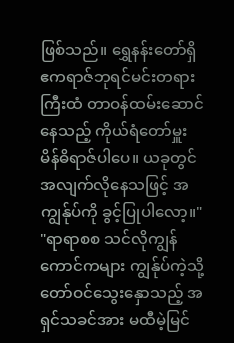ဖြစ်သည်။ ရွှေနန်းတော်ရှိ ဧကရာဇ်ဘုရင်မင်းတရားကြီးထံ တာဝန်ထမ်းဆောင်နေသည့် ကိုယ်ရံတော်မှူး မိန်ဓိရာဇ်ပါပေ။ ယခုတွင် အလျက်လိုနေသဖြင့် အကျွန်ုပ်ကို ခွင့်ပြုပါလော့။"
"ရာရာစစ သင်လိုကျွန်ကောင်ကများ ကျွန်ုပ်ကဲ့သို့ တော်ဝင်သွေးနှောသည့် အရှင်သခင်အား မထီမဲ့မြင်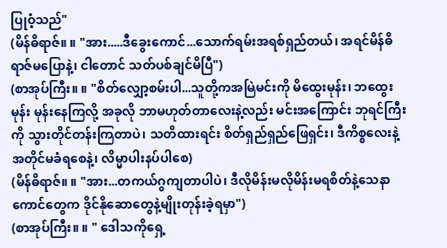ပြုဝံ့သည်"
(မိန်ဓိရာဇ်။ ။ "အား.....ဒီခွေးကောင်...သောက်ရမ်းအရစ်ရှည်တယ်၊ အရင်မိန်ဓိရာဇ်မပြောနဲ့၊ ငါတောင် သတ်ပစ်ချင်မိပြီ")
(စာအုပ်ကြီး။ ။ "စိတ်လျှော့စမ်းပါ...သူတို့ကအမြဲမင်းကို မိထွေးမုန်း၊ ဘထွေးမုန်း မုန်းနေကြလို့ အခုလို ဘာမဟုတ်တာလေးနဲ့လည်း မင်းအကြောင်း ဘုရင်ကြီးကို သွားတိုင်တန်းကြတာပဲ၊ သတိထားရင်း စိတ်ရှည်ရှည်ဖြေရှင်း၊ ဒီကိစ္စလေးနဲ့ အတိုင်မခံရစေနဲ့၊ လိမ္မာပါးနပ်ပါစေ)
(မိန်ဓိရာဇ်။ ။ "အား...တကယ်ဂွကျတာပါပဲ၊ ဒီလိုမိန်းမလိုမိန်းမရစိတ်နဲ့သေနာကောင်တွေက ဒိုင်နိုဆောတွေနဲ့မျိုးတုန်းခဲ့ရမှာ")
(စာအုပ်ကြီး။ ။ " ဒေါသကိုရှေ့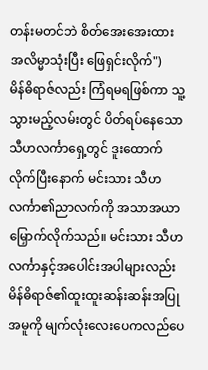တန်းမတင်ဘဲ စိတ်အေးအေးထား အလိမ္မာသုံးပြီး ဖြေရှင်းလိုက်")
မိန်ဓိရာဇ်လည်း ကြံရမရဖြစ်ကာ သူ့သွားမည့်လမ်းတွင် ပိတ်ရပ်နေသော သီဟလင်္ကာရှေ့တွင် ဒူးထောက်လိုက်ပြီးနောက် မင်းသား သီဟလင်္ကာ၏ညာလက်ကို အသာအယာမြှောက်လိုက်သည်။ မင်းသား သီဟလင်္ကာနှင့်အပေါင်းအပါများလည်း မိန်ဓိရာဇ်၏ထူးထူးဆန်းဆန်းအပြုအမူကို မျက်လုံးလေးပေကလည်ပေ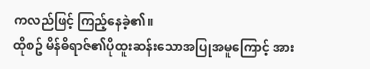ကလည်ဖြင့် ကြည့်နေခဲ့၏။
ထိုစဥ် မိန်ဓိရာဇ်၏ပိုထူးဆန်းသောအပြုအမူကြောင့် အား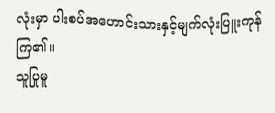လုံးမှာ ပါးစပ်အဟောင်းသားနှင့်မျက်လုံးပြူးကုန်ကြ၏။
သူပြုမူ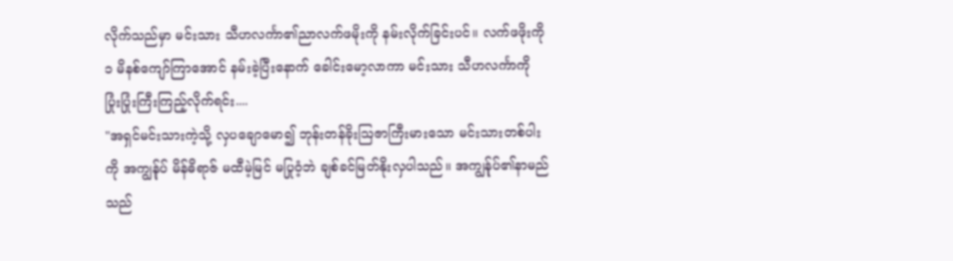လိုက်သည်မှာ မင်းသား သီဟလင်္ကာ၏ညာလက်ဖမိုးကို နမ်းလိုက်ခြင်းပင်။ လက်ဖဖိုးကို ၁ မိနစ်ကျော်ကြာအောင် နမ်းခဲ့ပြီးနောက် ခေါင်းမော့လာကာ မင်းသား သီဟလင်္ကာကို ပြုံးပြုံးကြီးကြည့်လိုက်ရင်း....
"အရှင်မင်းသားကဲ့သို့ လှပချောမော၍ ဘုန်းတန်ခိုးဩဇာကြီးမားသော မင်းသားတစ်ပါးကို အကျွန်ုပ် မိန်ဓိရာဇ် မထီမဲ့မြင် မပြုဝံ့ဘဲ ချစ်ခင်မြတ်နိုးလှပါသည်။ အကျွန်ုပ်၏နာမည်သည်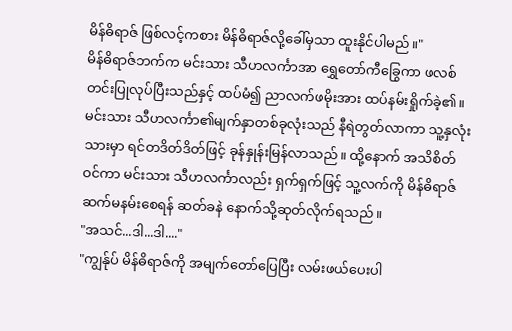မိန်ဓိရာဇ် ဖြစ်လင့်ကစား မိန်ဓိရာဇ်လို့ခေါ်မှသာ ထူးနိုင်ပါမည်။"
မိန်ဓိရာဇ်ဘက်က မင်းသား သီဟလင်္ကာအာ ရွှေတော်ကီခြွေကာ ဖလစ်တင်းပြုလုပ်ပြီးသည်နှင့် ထပ်မံ၍ ညာလက်ဖမိုးအား ထပ်နမ်းရှိုက်ခဲ့၏။
မင်းသား သီဟလင်္ကာ၏မျက်နှာတစ်ခုလုံးသည် နီရဲတွတ်လာကာ သူ့နှလုံးသားမှာ ရင်တဒိတ်ဒိတ်ဖြင့် ခုန်နှုန်းမြန်လာသည်။ ထို့နောက် အသိစိတ်ဝင်ကာ မင်းသား သီဟလင်္ကာလည်း ရှက်ရှက်ဖြင့် သူ့လက်ကို မိန်ဓိရာဇ် ဆက်မနမ်းစေရန် ဆတ်ခနဲ နောက်သို့ဆုတ်လိုက်ရသည်။
"အသင်...ဒါ...ဒါ...."
"ကျွန်ုပ် မိန်ဓိရာဇ်ကို အမျက်တော်ပြေပြီး လမ်းဖယ်ပေးပါ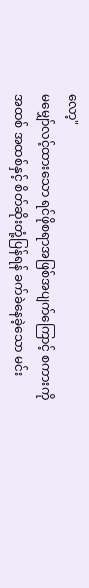လော့"
မမျှော်လင့်ထားသော ရင်ဖိုစရာအဖြစ်အပျက်ကြောင့် စကားကို အထစ် အထစ်နှင့် စိတ်ဆိုးတုံ့ပြန်ရန် ခက်ခဲနေခဲ့သော မင်း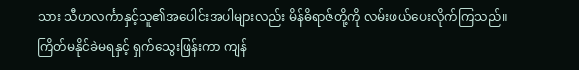သား သီဟလင်္ကာနှင့်သူ၏အပေါင်းအပါများလည်း မိန်ဓိရာဇ်တို့ကို လမ်းဖယ်ပေးလိုက်ကြသည်။
ကြိတ်မနိုင်ခဲမရနှင့် ရှက်သွေးဖြန်းကာ ကျန်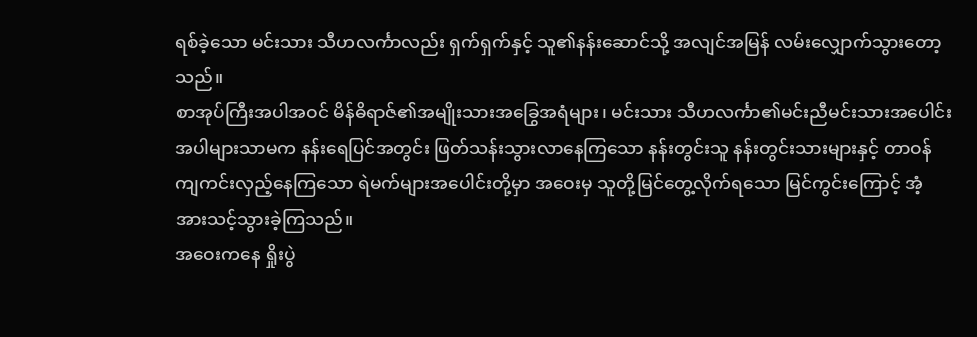ရစ်ခဲ့သော မင်းသား သီဟလင်္ကာလည်း ရှက်ရှက်နှင့် သူ၏နန်းဆောင်သို့ အလျင်အမြန် လမ်းလျှောက်သွားတော့သည်။
စာအုပ်ကြီးအပါအဝင် မိန်ဓိရာဇ်၏အမျိုးသားအခြွေအရံများ၊ မင်းသား သီဟလင်္ကာ၏မင်းညီမင်းသားအပေါင်းအပါများသာမက နန်းရေပြင်အတွင်း ဖြတ်သန်းသွားလာနေကြသော နန်းတွင်းသူ နန်းတွင်းသားများနှင့် တာဝန်ကျကင်းလှည့်နေကြသော ရဲမက်များအပေါင်းတို့မှာ အဝေးမှ သူတို့မြင်တွေ့လိုက်ရသော မြင်ကွင်းကြောင့် အံ့အားသင့်သွားခဲ့ကြသည်။
အဝေးကနေ ရှိုးပွဲ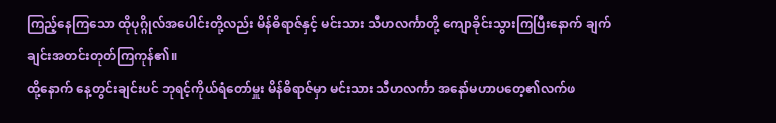ကြည့်နေကြသော ထိုပုဂ္ဂိုလ်အပေါင်းတို့လည်း မိန်ဓိရာဇ်နှင့် မင်းသား သီဟလင်္ကာတို့ ကျောခိုင်းသွားကြပြီးနောက် ချက်ချင်းအတင်းတုတ်ကြကုန်၏။
ထို့နောက် နေ့တွင်းချင်းပင် ဘုရင့်ကိုယ်ရံတော်မှူး မိန်ဓိရာဇ်မှာ မင်းသား သီဟလင်္ကာ အနော်မဟာပတေ့၏လက်ဖ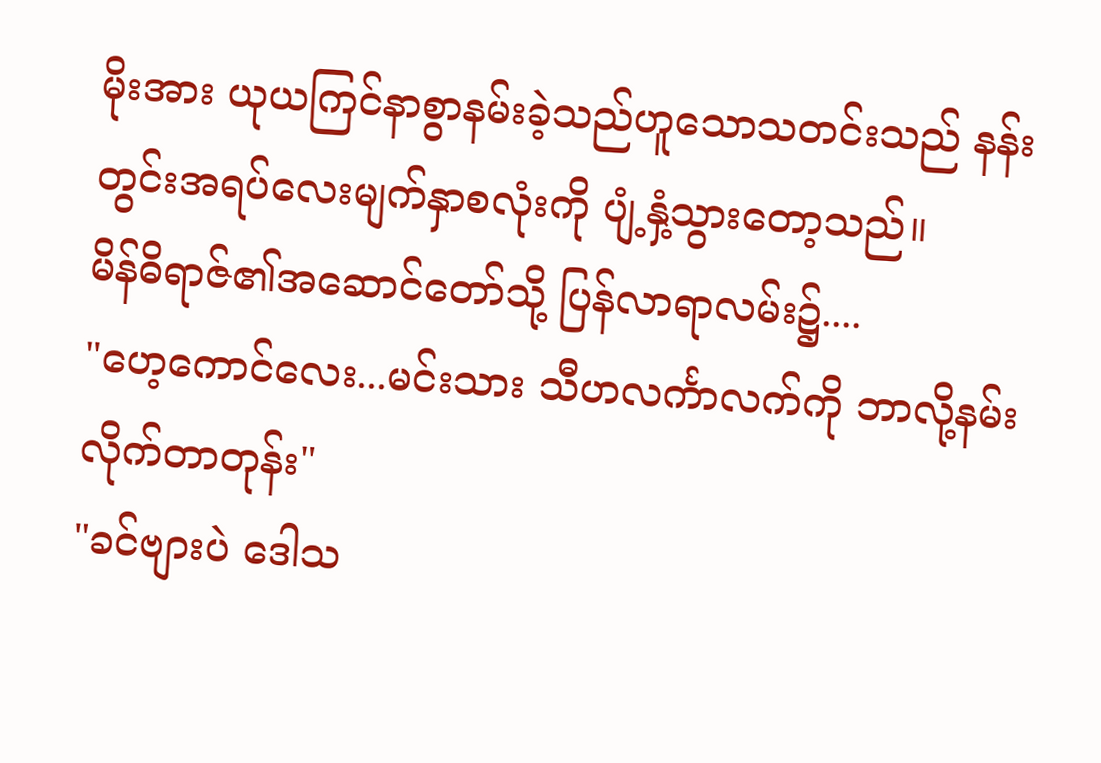မိုးအား ယုယကြင်နာစွာနမ်းခဲ့သည်ဟူသောသတင်းသည် နန်းတွင်းအရပ်လေးမျက်နှာစလုံးကို ပျံ့နှံ့သွားတော့သည်။
မိန်ဓိရာဇ်၏အဆောင်တော်သို့ ပြန်လာရာလမ်း၌....
"ဟေ့ကောင်လေး...မင်းသား သီဟလင်္ကာလက်ကို ဘာလို့နမ်းလိုက်တာတုန်း"
"ခင်ဗျားပဲ ဒေါသ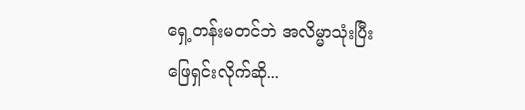ရှေ့တန်းမတင်ဘဲ အလိမ္မာသုံးပြီး ဖြေရှင်းလိုက်ဆို...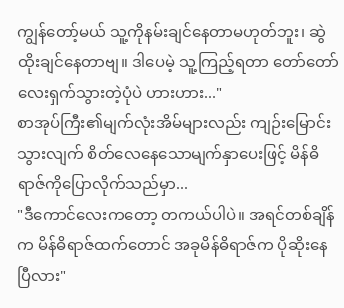ကျွန်တော့်မယ် သူ့ကိုနမ်းချင်နေတာမဟုတ်ဘူး၊ ဆွဲထိုးချင်နေတာဗျ။ ဒါပေမဲ့ သူ့ကြည့်ရတာ တော်တော်လေးရှက်သွားတဲ့ပုံပဲ ဟားဟား..."
စာအုပ်ကြီး၏မျက်လုံးအိမ်များလည်း ကျဉ်းမြောင်းသွားလျက် စိတ်လေနေသောမျက်နှာပေးဖြင့် မိန်ဓိရာဇ်ကိုပြောလိုက်သည်မှာ...
"ဒီကောင်လေးကတော့ တကယ်ပါပဲ။ အရင်တစ်ချိန်က မိန်ဓိရာဇ်ထက်တောင် အခုမိန်ဓိရာဇ်က ပိုဆိုးနေပြီလား"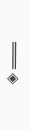═══ ◈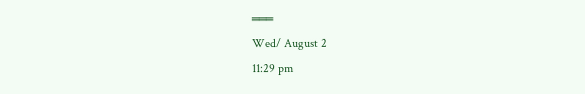═══
Wed/ August 2
11:29 pm